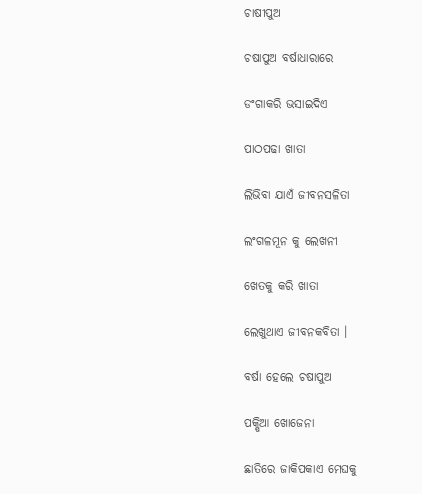ଚାଷୀପୁଅ

ଚଷାପୁଅ ବର୍ଷାଧାରାରେ

ଡଂଗାକରି ଭସାଇଦିଏ

ପାଠପଢା ଖାତା

ଲିଭିବା ଯାଏଁ ଜୀବନସଳିତା

ଲଂଗଳମୂନ କୁ ଲେଖନୀ

ଖେତକୁ କରି ଖାତା

ଲେଖୁଥାଏ ଜୀବନକବିତା ।

ବର୍ଷା ହେଲେ ଚଷାପୁଅ

ପକ୍ଷିଆ ଖୋଜେନା

ଛାତିରେ ଜାକିପକାଏ ମେଘକୁ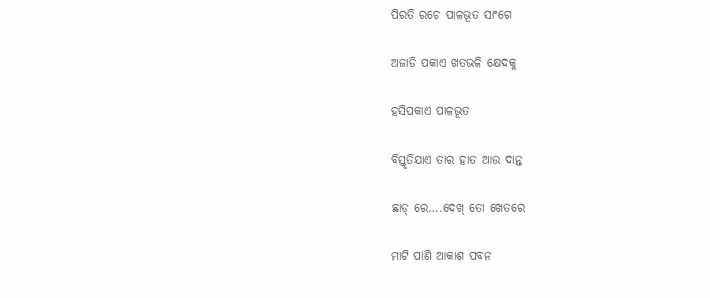ପିରତି ରଚେ ପାଳଭୂତ ସାଂଗେ

ଅଜାଡି ପକାଏ ଖତଭଳି କ୍ଷେଦକୁ

ହସିପକାଏ ପାଳଭୂତ

ବିସ୍ତୃତିଯାଏ ତାର ହାତ ଆଉ ଦାନ୍ତ

ଛାଡ୍ ରେ….ଦେଖ୍ ତୋ ଖେତରେ

ମାଟି ପାଣି ଆକାଶ ପବନ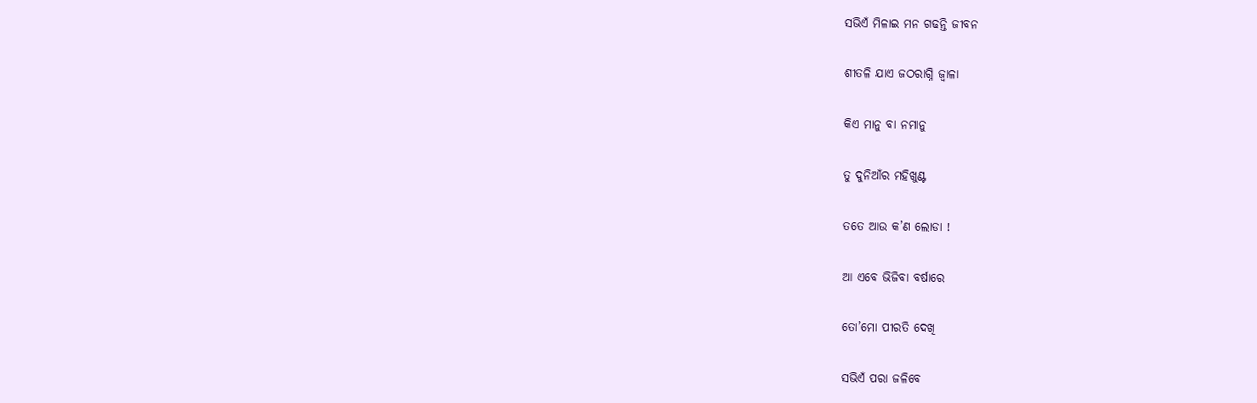ସଭିଏଁ ମିଳାଇ ମନ ଗଢନ୍ତି ଜୀବନ

ଶୀତଳି ଯାଏ ଜଠରାଗ୍ନି ଜ୍ୱାଳା

କିଏ ମାନୁ ବା ନମାନୁ

ତୁ ଦୁନିଆଁର ମହିଖୁଣ୍ଟ

ତତେ ଆଉ କ’ଣ ଲୋଡା !

ଆ ଏବେ ଭିଜିବା ବର୍ଷାରେ

ତୋ’ମୋ ପୀରତି ଦେଖି

ସଭିଏଁ ପରା ଜଳିବେ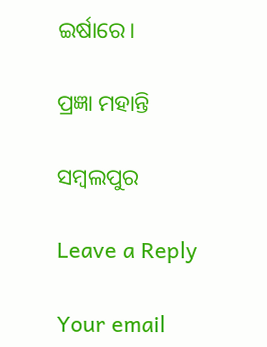ଇର୍ଷାରେ।

ପ୍ରଜ୍ଞା ମହାନ୍ତି

ସମ୍ବଲପୁର

Leave a Reply

Your email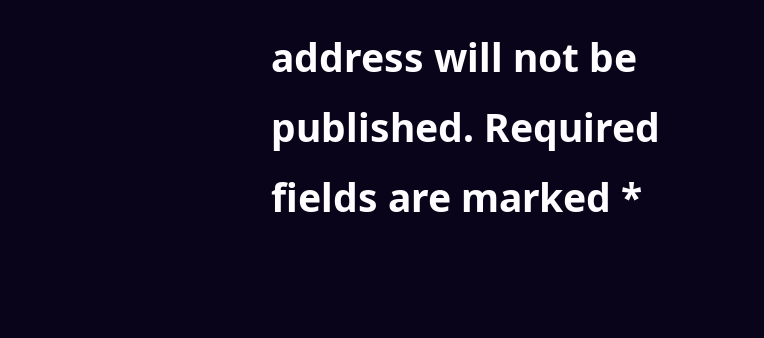address will not be published. Required fields are marked *